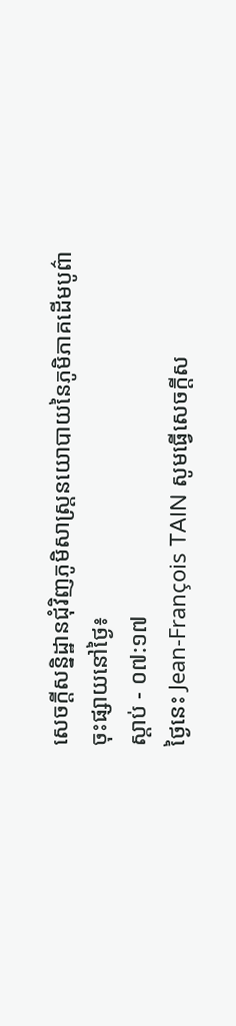សេចក្តីសន្និដ្ឋានជុំវិញភូមិសាស្រ្តនយោបាយនៃភូមិភាគដើមបូព៌ា
ចុះផ្សាយនៅថ្ងៃ៖
ស្តាប់ - ០៧:១៧
ថ្ងៃនេះ Jean-François TAIN សូមធ្វើសេចក្តីស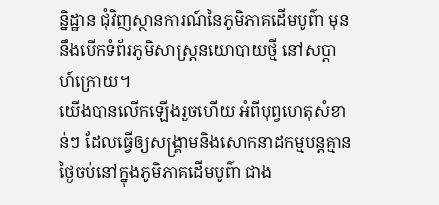ន្និដ្ឋាន ជុំវិញស្ថានការណ៍នៃភូមិភាគដើមបូព៌ា មុននឹងបើកទំព័រភូមិសាស្រ្តនយោបាយថ្មី នៅសប្តាហ៍ក្រោយ។
យើងបានលើកឡើងរួចហើយ អំពីបុព្វហេតុសំខាន់ៗ ដែលធ្វើឲ្យសង្គ្រាមនិងសោកនាដកម្មបន្តគ្មានថ្ងៃចប់នៅក្នុងភូមិភាគដើមបូព៌ា ជាង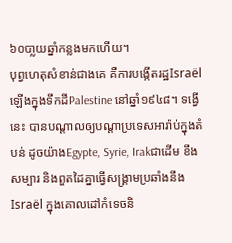៦០បា្លយឆ្នាំកន្លងមកហើយ។
បុព្វហេតុសំខាន់ជាងគេ គឺការបង្កើតរដ្ឋIsraëlឡើងក្នុងទឹកដីPalestine នៅឆ្នាំ១៩៤៨។ ទង្វើនេះ បានបណ្តាលឲ្យបណ្តាប្រទេសអារ៉ាប់ក្នុងតំបន់ ដូចយ៉ាងEgypte, Syrie, Irakជាដើម ខឹងសម្បារ និងពួតដៃគ្នាធ្វើសង្គ្រាមប្រឆាំងនឹងIsraël ក្នុងគោលដៅកំទេចនិ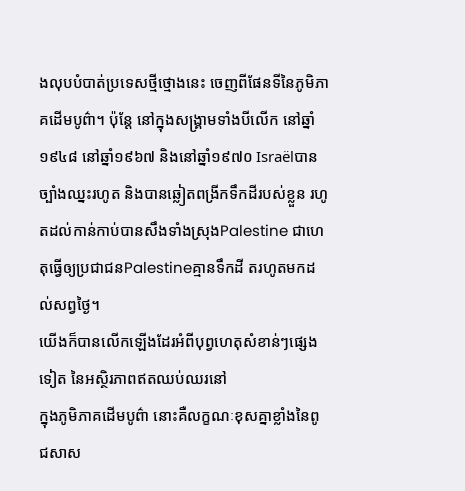ងលុបបំបាត់ប្រទេសថ្មីថ្មោងនេះ ចេញពីផែនទីនៃភូមិភាគដើមបូព៌ា។ ប៉ុន្តែ នៅក្នុងសង្គ្រាមទាំងបីលើក នៅឆ្នាំ១៩៤៨ នៅឆ្នាំ១៩៦៧ និងនៅឆ្នាំ១៩៧០ Israëlបានច្បាំងឈ្នះរហូត និងបានឆ្លៀតពង្រីកទឹកដីរបស់ខ្លួន រហូតដល់កាន់កាប់បានសឹងទាំងស្រុងPalestine ជាហេតុធ្វើឲ្យប្រជាជនPalestineគ្មានទឹកដី តរហូតមកដល់សព្វថ្ងៃ។
យើងក៏បានលើកឡើងដែរអំពីបុព្វហេតុសំខាន់ៗផ្សេងទៀត នៃអស្ថិរភាពឥតឈប់ឈរនៅ
ក្នុងភូមិភាគដើមបូព៌ា នោះគឺលក្ខណៈខុសគ្នាខ្លាំងនៃពូជសាស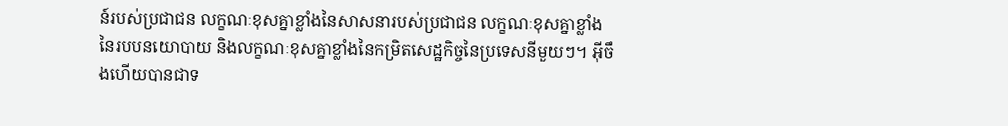ន៍របស់ប្រជាជន លក្ខណៈខុសគ្នាខ្លាំងនៃសាសនារបស់ប្រជាជន លក្ខណៈខុសគ្នាខ្លាំងនៃរបបនយោបាយ និងលក្ខណៈខុសគ្នាខ្លាំងនៃកម្រិតសេដ្ឋកិច្ចនៃប្រទេសនីមួយៗ។ អ៊ីចឹងហើយបានជាទ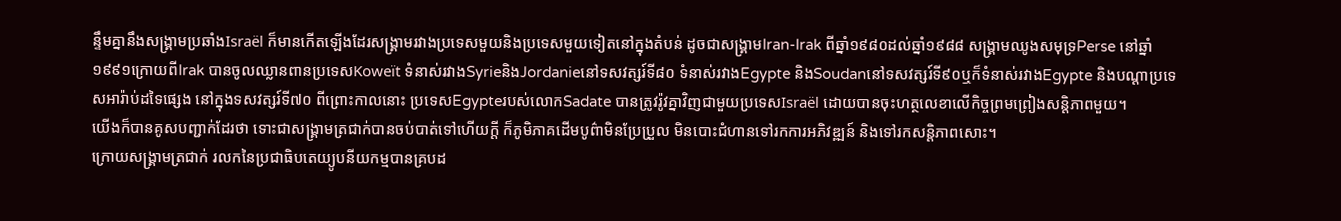ន្ទឹមគ្នានឹងសង្គ្រាមប្រឆាំងIsraël ក៏មានកើតឡើងដែរសង្គ្រាមរវាងប្រទេសមួយនិងប្រទេសមួយទៀតនៅក្នុងតំបន់ ដូចជាសង្គ្រាមIran-Irak ពីឆ្នាំ១៩៨០ដល់ឆ្នាំ១៩៨៨ សង្គ្រាមឈូងសមុទ្រPerse នៅឆ្នាំ១៩៩១ក្រោយពីIrak បានចូលឈ្លានពានប្រទេសKoweït ទំនាស់រវាងSyrieនិងJordanieនៅទសវត្សរ៍ទី៨០ ទំនាស់រវាងEgypte និងSoudanនៅទសវត្សរ៍ទី៩០ឬក៏ទំនាស់រវាងEgypte និងបណ្តាប្រទេសអារ៉ាប់ដទៃផ្សេង នៅក្នុងទសវត្សរ៍ទី៧០ ពីព្រោះកាលនោះ ប្រទេសEgypteរបស់លោកSadate បានត្រូវរ៉ូវគ្នាវិញជាមួយប្រទេសIsraël ដោយបានចុះហត្ថលេខាលើកិច្ចព្រមព្រៀងសន្តិភាពមួយ។
យើងក៏បានគូសបញ្ជាក់ដែរថា ទោះជាសង្គ្រាមត្រជាក់បានចប់បាត់ទៅហើយក្តី ក៏ភូមិភាគដើមបូព៌ាមិនប្រែប្រួល មិនបោះជំហានទៅរកការអភិវឌ្ឍន៍ និងទៅរកសន្តិភាពសោះ។
ក្រោយសង្គ្រាមត្រជាក់ រលកនៃប្រជាធិបតេយ្យូបនីយកម្មបានគ្របដ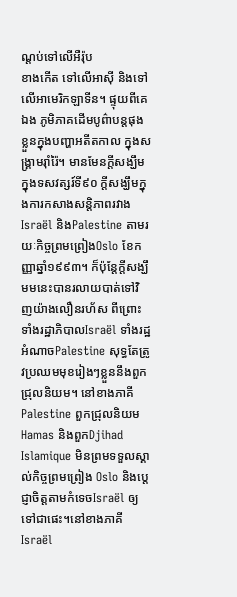ណ្តប់ទៅលើអឺរ៉ុប
ខាងកើត ទៅលើអាស៊ី និងទៅលើអាមេរិកឡាទីន។ ផ្ទុយពីគេឯង ភូមិភាគដើមបូព៌ាបន្តផុងខ្លួនក្នុងបញ្ហាអតីតកាល ក្នុងសង្គ្រាមរ៉ាំរ៉ៃ។ មានមែនក្តីសង្ឃឹមក្នុងទសវត្សរ៍ទី៩០ ក្តីសង្ឃឹមក្នុងការកសាងសន្តិភាពរវាងIsraël និងPalestine តាមរយៈកិច្ចព្រមព្រៀងOslo ខែកញ្ញាឆ្នាំ១៩៩៣។ ក៏ប៉ុន្តែក្តីសង្ឃឹមមនេះបានរលាយបាត់ទៅវិញយ៉ាងលឿនរហ័ស ពីព្រោះទាំងរដ្ឋាភិបាលIsraël ទាំងរដ្ឋអំណាចPalestine សុទ្ធតែត្រូវប្រឈមមុខរៀងៗខ្លួននឹងពួកជ្រុលនិយម។ នៅខាងភាគីPalestine ពួកជ្រុលនិយមHamas និងពួកDjihad Islamique មិនព្រមទទួលស្គាល់កិច្ចព្រមព្រៀង Oslo និងប្តេជ្ញាចិត្តតាមកំទេចIsraël ឲ្យទៅជាផេះ។នៅខាងភាគីIsraël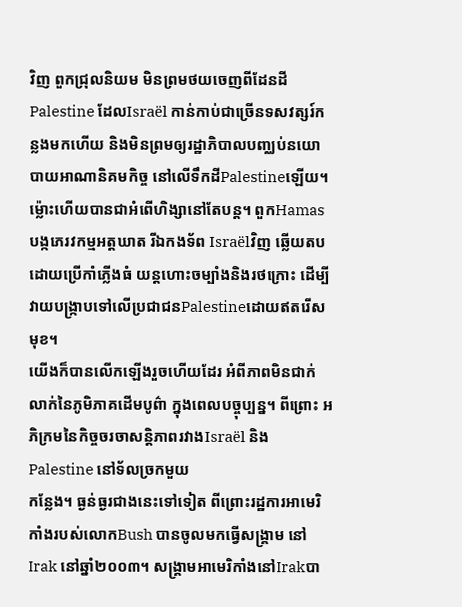វិញ ពួកជ្រុលនិយម មិនព្រមថយចេញពីដែនដីPalestine ដែលIsraël កាន់កាប់ជាច្រើនទសវត្សរ៍កន្លងមកហើយ និងមិនព្រមឲ្យរដ្ឋាភិបាលបញ្ឈប់នយោបាយអាណានិគមកិច្ច នៅលើទឹកដីPalestineឡើយ។ ម៉្លោះហើយបានជាអំពើហិង្សានៅតែបន្ត។ ពួកHamas បង្កភេរវកម្មអត្តឃាត រីឯកងទ័ព Israëlវិញ ឆ្លើយតបដោយប្រើកាំភ្លើងធំ យន្តហោះចម្បាំងនិងរថក្រោះ ដើម្បីវាយបង្ក្រាបទៅលើប្រជាជនPalestineដោយឥតរើសមុខ។
យើងក៏បានលើកឡើងរួចហើយដែរ អំពីភាពមិនជាក់លាក់នៃភូមិភាគដើមបូព៌ា ក្នុងពេលបច្ចុប្បន្ន។ ពីព្រោះ អភិក្រមនៃកិច្ចចរចាសន្តិភាពរវាងIsraël និងPalestine នៅទ័លច្រកមួយ
កន្លែង។ ធ្ងន់ធ្ងរជាងនេះទៅទៀត ពីព្រោះរដ្ឋការអាមេរិកាំងរបស់លោកBush បានចូលមកធ្វើសង្គ្រាម នៅIrak នៅឆ្នាំ២០០៣។ សង្គ្រាមអាមេរិកាំងនៅIrakបា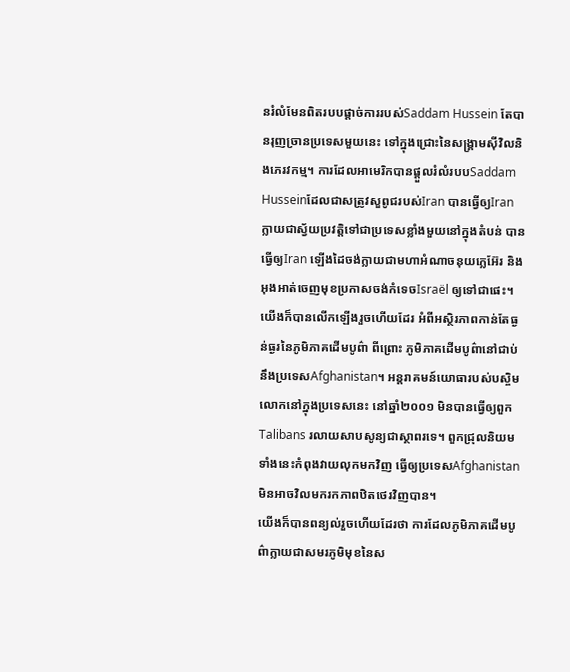នរំលំមែនពិតរបបផ្តាច់ការរបស់Saddam Hussein តែបានរុញច្រានប្រទេសមួយនេះ ទៅក្នុងជ្រោះនៃសង្គ្រាមស៊ីវិលនិងភេរវកម្ម។ ការដែលអាមេរិកបានផ្តួលរំលំរបបSaddam Husseinដែលជាសត្រូវសួពូជរបស់Iran បានធ្វើឲ្យIran ក្លាយជាស្វ័យប្រវត្តិទៅជាប្រទេសខ្លាំងមួយនៅក្នុងតំបន់ បានធ្វើឲ្យIran ឡើងដៃចង់ក្លាយជាមហាអំណាចនុយក្លេអ៊ែរ និងអុងអាត់ចេញមុខប្រកាសចង់កំទេចIsraël ឲ្យទៅជាផេះ។
យើងក៏បានលើកឡើងរួចហើយដែរ អំពីអស្ថិរភាពកាន់តែធ្ងន់ធ្ងរនៃភូមិភាគដើមបូព៌ា ពីព្រោះ ភូមិភាគដើមបូព៌ានៅជាប់នឹងប្រទេសAfghanistan។ អន្តរាគមន៍យោធារបស់បស្ចិមលោកនៅក្នុងប្រទេសនេះ នៅឆ្នាំ២០០១ មិនបានធ្វើឲ្យពួកTalibans រលាយសាបសូន្យជាស្ថាពរទេ។ ពួកជ្រុលនិយមទាំងនេះកំពុងវាយលុកមកវិញ ធ្វើឲ្យប្រទេសAfghanistan មិនអាចវិលមករកភាពឋិតថេរវិញបាន។
យើងក៏បានពន្យល់រួចហើយដែរថា ការដែលភូមិភាគដើមបូព៌ាក្លាយជាសមរភូមិមុខនៃស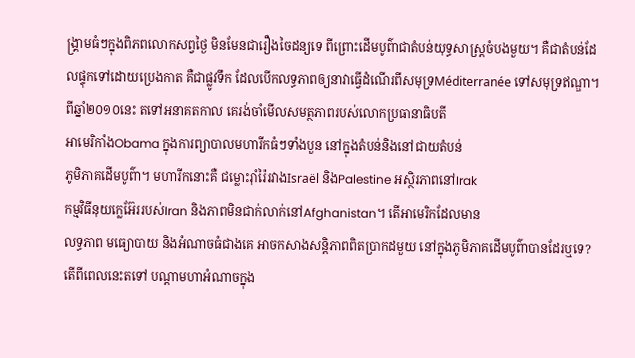ង្គ្រាមធំៗក្នុងពិភពលោកសព្វថ្ងៃ មិនមែនជារឿងចៃដន្យទេ ពីព្រោះដើមបូព៌ាជាតំបន់យុទ្ធសាស្រ្តចំបងមួយ។ គឺជាតំបន់ដែលផ្ទុកទៅដោយប្រេងកាត គឺជាផ្លូវទឹក ដែលបើកលទ្ធភាពឲ្យនាវាធ្វើដំណើរពីសមុទ្រMéditerranée ទៅសមុទ្រឥណ្ឌា។
ពីឆ្នាំ២០១០នេះ តទៅអនាគតកាល គេរង់ចាំមើលសមត្ថភាពរបស់លោកប្រធានាធិបតី
អាមេរិកាំងObama ក្នុងការព្យាបាលមហារីកធំៗទាំងបួន នៅក្នុងតំបន់និងនៅជាយតំបន់
ភូមិភាគដើមបូព៌ា។ មហារីកនោះគឺ ជម្លោះរ៉ាំរ៉ៃរវាងIsraël និងPalestine អស្ថិរភាពនៅIrak
កម្មវិធីនុយក្លេអ៊ែររបស់Iran និងភាពមិនជាក់លាក់នៅAfghanistan។ តើអាមេរិកដែលមាន
លទ្ធភាព មធ្យោបាយ និងអំណាចធំជាងគេ អាចកសាងសន្តិភាពពិតប្រាកដមួយ នៅក្នុងភូមិភាគដើមបូព៌ាបានដែរឬទេ?
តើពីពេលនេះតទៅ បណ្តាមហាអំណាចក្នុង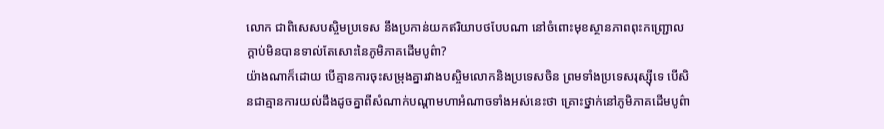លោក ជាពិសេសបស្ចិមប្រទេស នឹងប្រកាន់យកឥរិយាបថបែបណា នៅចំពោះមុខស្ថានភាពពុះកញ្ជ្រោលក្តាប់មិនបានទាល់តែសោះនៃភូមិភាគដើមបូព៌ា?
យ៉ាងណាក៏ដោយ បើគ្មានការចុះសម្រុងគ្នារវាងបស្ចិមលោកនិងប្រទេសចិន ព្រមទាំងប្រទេសរុស្ស៊ីទេ បើសិនជាគ្មានការយល់ដឹងដូចគ្នាពីសំណាក់បណ្តាមហាអំណាចទាំងអស់នេះថា គ្រោះថ្នាក់នៅភូមិភាគដើមបូព៌ា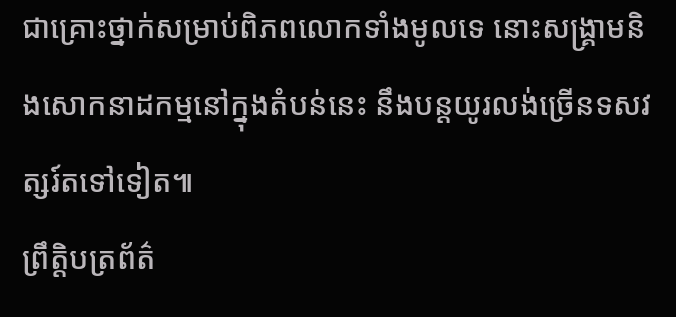ជាគ្រោះថ្នាក់សម្រាប់ពិភពលោកទាំងមូលទេ នោះសង្គ្រាមនិងសោកនាដកម្មនៅក្នុងតំបន់នេះ នឹងបន្តយូរលង់ច្រើនទសវត្សរ៍តទៅទៀត៕
ព្រឹត្តិបត្រព័ត៌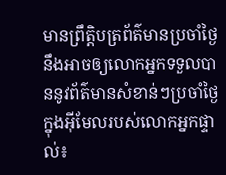មានព្រឹត្តិបត្រព័ត៌មានប្រចាំថ្ងៃនឹងអាចឲ្យលោកអ្នកទទួលបាននូវព័ត៌មានសំខាន់ៗប្រចាំថ្ងៃក្នុងអ៊ីមែលរបស់លោកអ្នកផ្ទាល់៖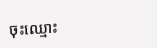ចុះឈ្មោះ